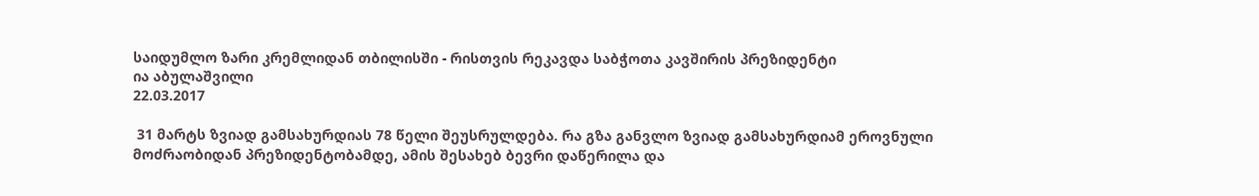საიდუმლო ზარი კრემლიდან თბილისში - რისთვის რეკავდა საბჭოთა კავშირის პრეზიდენტი
ია აბულაშვილი
22.03.2017

 31 მარტს ზვიად გამსახურდიას 78 წელი შეუსრულდება. რა გზა განვლო ზვიად გამსახურდიამ ეროვნული მოძრაობიდან პრეზიდენტობამდე, ამის შესახებ ბევრი დაწერილა და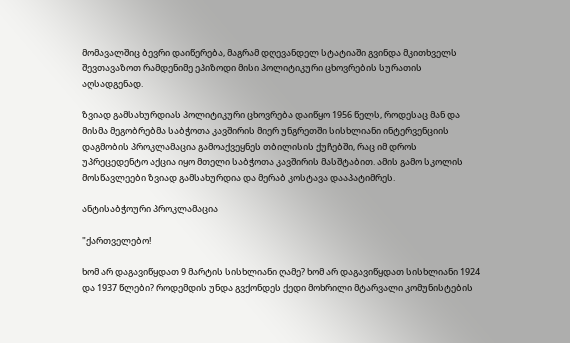მომავალშიც ბევრი დაიწერება, მაგრამ დღევანდელ სტატიაში გვინდა მკითხველს შევთავაზოთ რამდენიმე ეპიზოდი მისი პოლიტიკური ცხოვრების სურათის აღსადგენად.

ზვიად გამსახურდიას პოლიტიკური ცხოვრება დაიწყო 1956 წელს, როდესაც მან და მისმა მეგობრებმა საბჭოთა კავშირის მიერ უნგრეთში სისხლიანი ინტერვენციის დაგმობის პროკლამაცია გამოაქვეყნეს თბილისის ქუჩებში, რაც იმ დროს უპრეცედენტო აქცია იყო მთელი საბჭოთა კავშირის მასშტაბით. ამის გამო სკოლის მოსწავლეები ზვიად გამსახურდია და მერაბ კოსტავა დააპატიმრეს.

ანტისაბჭოური პროკლამაცია

"ქართველებო!

ხომ არ დაგავიწყდათ 9 მარტის სისხლიანი ღამე? ხომ არ დაგავიწყდათ სისხლიანი 1924 და 1937 წლები? როდემდის უნდა გვქონდეს ქედი მოხრილი მტარვალი კომუნისტების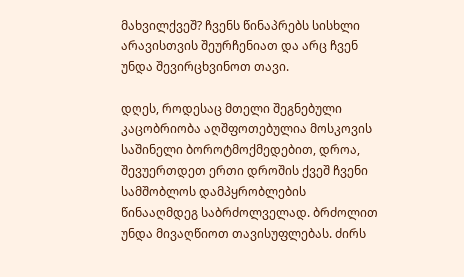მახვილქვეშ? ჩვენს წინაპრებს სისხლი არავისთვის შეურჩენიათ და არც ჩვენ უნდა შევირცხვინოთ თავი.

დღეს, როდესაც მთელი შეგნებული კაცობრიობა აღშფოთებულია მოსკოვის საშინელი ბოროტმოქმედებით, დროა, შევუერთდეთ ერთი დროშის ქვეშ ჩვენი სამშობლოს დამპყრობლების წინააღმდეგ საბრძოლველად. ბრძოლით უნდა მივაღწიოთ თავისუფლებას. ძირს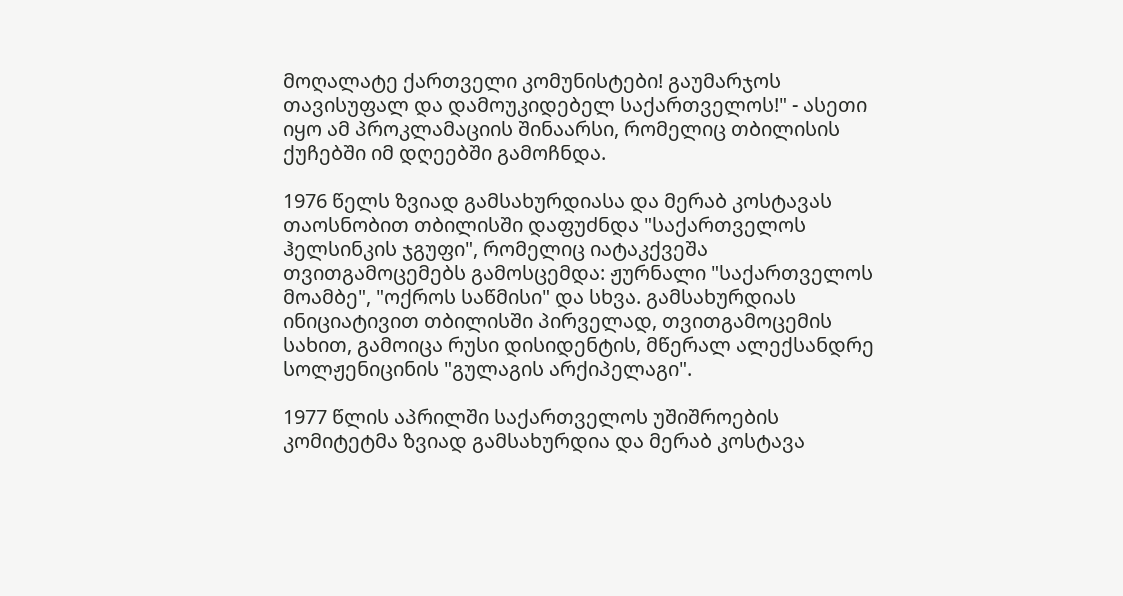მოღალატე ქართველი კომუნისტები! გაუმარჯოს თავისუფალ და დამოუკიდებელ საქართველოს!" - ასეთი იყო ამ პროკლამაციის შინაარსი, რომელიც თბილისის ქუჩებში იმ დღეებში გამოჩნდა.

1976 წელს ზვიად გამსახურდიასა და მერაბ კოსტავას თაოსნობით თბილისში დაფუძნდა "საქართველოს ჰელსინკის ჯგუფი", რომელიც იატაკქვეშა თვითგამოცემებს გამოსცემდა: ჟურნალი "საქართველოს მოამბე", "ოქროს საწმისი" და სხვა. გამსახურდიას ინიციატივით თბილისში პირველად, თვითგამოცემის სახით, გამოიცა რუსი დისიდენტის, მწერალ ალექსანდრე სოლჟენიცინის "გულაგის არქიპელაგი".

1977 წლის აპრილში საქართველოს უშიშროების კომიტეტმა ზვიად გამსახურდია და მერაბ კოსტავა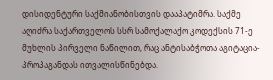დისიდენტური საქმიანობისთვის დააპატიმრა. საქმე აღიძრა საქართველოს სსრ სამოქალაქო კოდექსის 71-ე მუხლის პირველი ნაწილით, რაც ანტისაბჭოთა აგიტაცია-პროპაგანდას ითვალისწინებდა.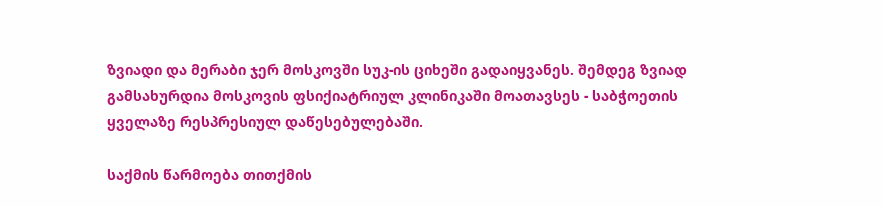ზვიადი და მერაბი ჯერ მოსკოვში სუკ-ის ციხეში გადაიყვანეს. შემდეგ ზვიად გამსახურდია მოსკოვის ფსიქიატრიულ კლინიკაში მოათავსეს - საბჭოეთის ყველაზე რესპრესიულ დაწესებულებაში.

საქმის წარმოება თითქმის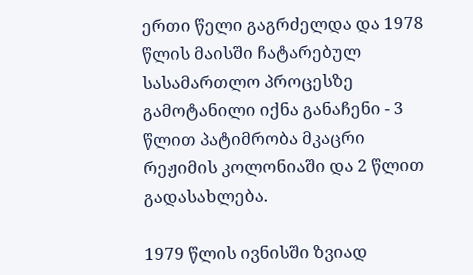ერთი წელი გაგრძელდა და 1978 წლის მაისში ჩატარებულ სასამართლო პროცესზე გამოტანილი იქნა განაჩენი - 3 წლით პატიმრობა მკაცრი რეჟიმის კოლონიაში და 2 წლით გადასახლება.

1979 წლის ივნისში ზვიად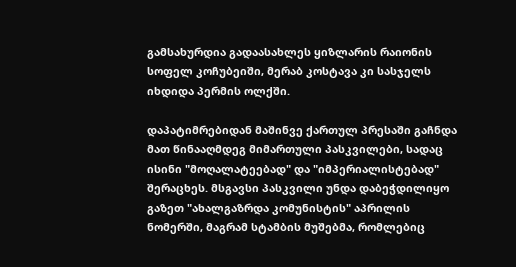გამსახურდია გადაასახლეს ყიზლარის რაიონის სოფელ კოჩუბეიში, მერაბ კოსტავა კი სასჯელს იხდიდა პერმის ოლქში.

დაპატიმრებიდან მაშინვე ქართულ პრესაში გაჩნდა მათ წინააღმდეგ მიმართული პასკვილები, სადაც ისინი "მოღალატეებად" და "იმპერიალისტებად" შერაცხეს. მსგავსი პასკვილი უნდა დაბეჭდილიყო გაზეთ "ახალგაზრდა კომუნისტის" აპრილის ნომერში, მაგრამ სტამბის მუშებმა, რომლებიც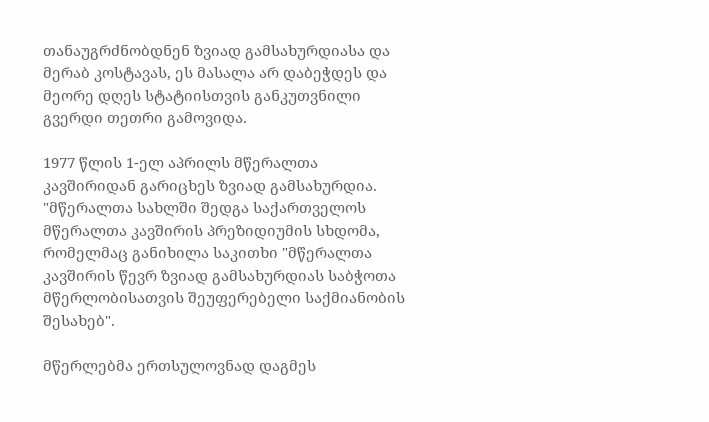თანაუგრძნობდნენ ზვიად გამსახურდიასა და მერაბ კოსტავას, ეს მასალა არ დაბეჭდეს და მეორე დღეს სტატიისთვის განკუთვნილი გვერდი თეთრი გამოვიდა.

1977 წლის 1-ელ აპრილს მწერალთა კავშირიდან გარიცხეს ზვიად გამსახურდია. "მწერალთა სახლში შედგა საქართველოს მწერალთა კავშირის პრეზიდიუმის სხდომა, რომელმაც განიხილა საკითხი "მწერალთა კავშირის წევრ ზვიად გამსახურდიას საბჭოთა მწერლობისათვის შეუფერებელი საქმიანობის შესახებ".

მწერლებმა ერთსულოვნად დაგმეს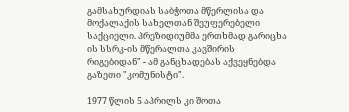გამსახურდიას საბჭოთა მწერლისა და მოქალაქის სახელთან შეუფერებელი საქციელი. პრეზიდიუმმა ერთხმად გარიცხა ის სსრკ-ის მწერალთა კავშირის რიგებიდან" - ამ განცხადებას აქვეყნებდა გაზეთი "კომუნისტი".

1977 წლის 5 აპრილს კი შოთა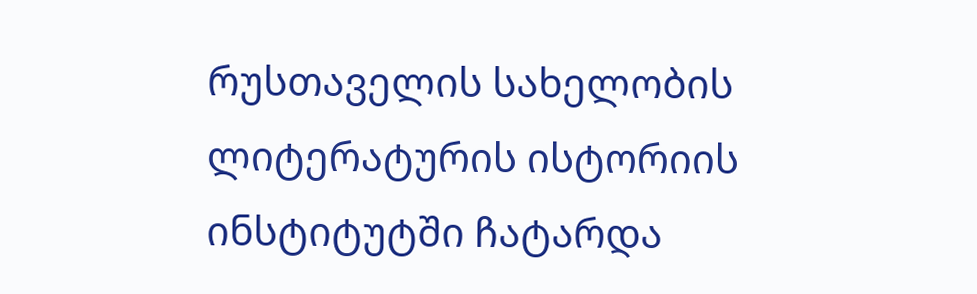რუსთაველის სახელობის ლიტერატურის ისტორიის ინსტიტუტში ჩატარდა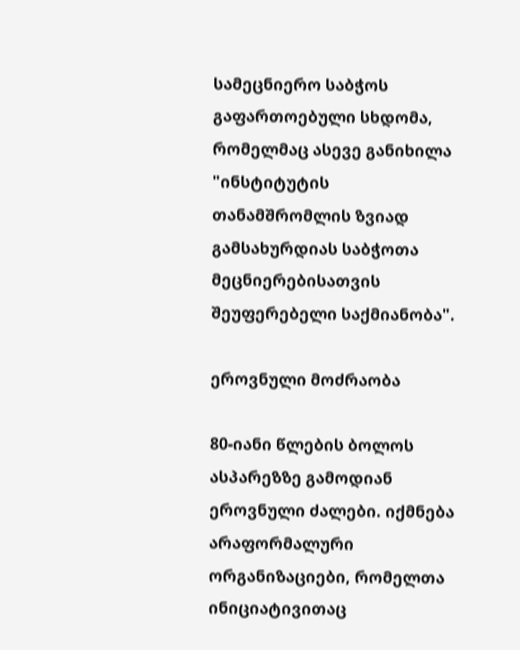სამეცნიერო საბჭოს გაფართოებული სხდომა, რომელმაც ასევე განიხილა "ინსტიტუტის თანამშრომლის ზვიად გამსახურდიას საბჭოთა მეცნიერებისათვის შეუფერებელი საქმიანობა".

ეროვნული მოძრაობა

80-იანი წლების ბოლოს ასპარეზზე გამოდიან ეროვნული ძალები. იქმნება არაფორმალური ორგანიზაციები, რომელთა ინიციატივითაც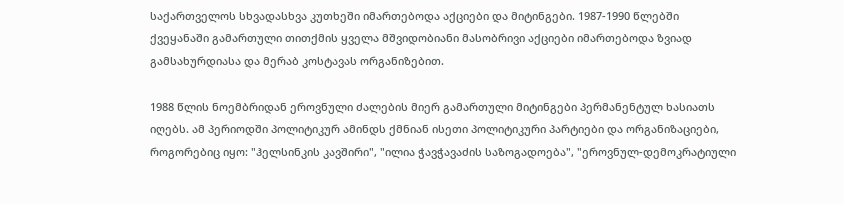საქართველოს სხვადასხვა კუთხეში იმართებოდა აქციები და მიტინგები. 1987-1990 წლებში ქვეყანაში გამართული თითქმის ყველა მშვიდობიანი მასობრივი აქციები იმართებოდა ზვიად გამსახურდიასა და მერაბ კოსტავას ორგანიზებით.

1988 წლის ნოემბრიდან ეროვნული ძალების მიერ გამართული მიტინგები პერმანენტულ ხასიათს იღებს. ამ პერიოდში პოლიტიკურ ამინდს ქმნიან ისეთი პოლიტიკური პარტიები და ორგანიზაციები, როგორებიც იყო: "ჰელსინკის კავშირი", "ილია ჭავჭავაძის საზოგადოება", "ეროვნულ-დემოკრატიული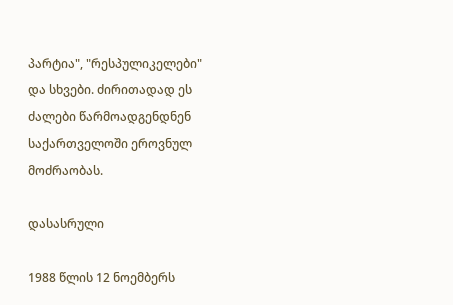პარტია", "რესპულიკელები" და სხვები. ძირითადად ეს ძალები წარმოადგენდნენ საქართველოში ეროვნულ მოძრაობას.

დასასრული

1988 წლის 12 ნოემბერს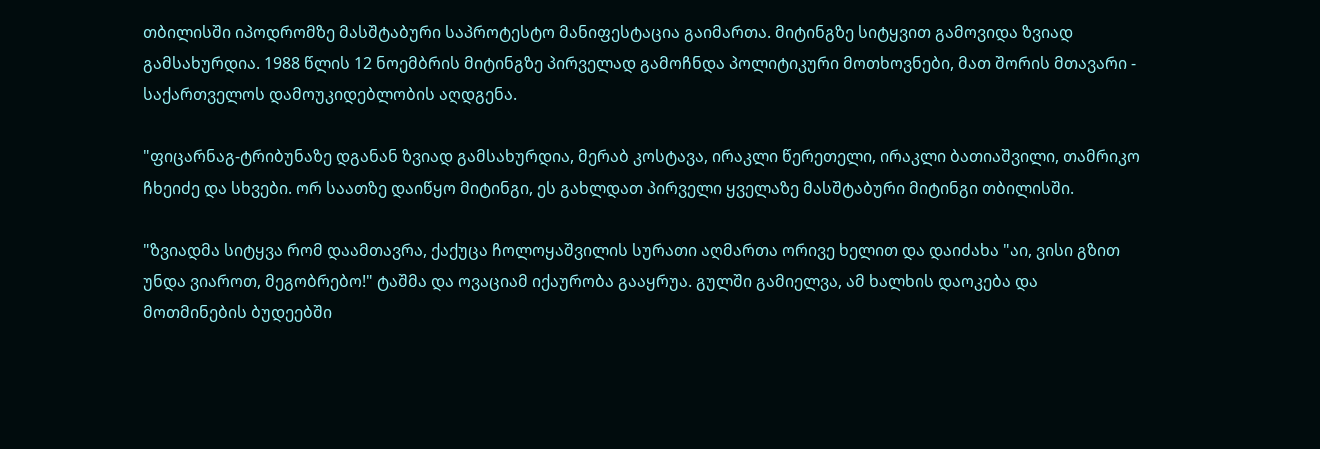თბილისში იპოდრომზე მასშტაბური საპროტესტო მანიფესტაცია გაიმართა. მიტინგზე სიტყვით გამოვიდა ზვიად გამსახურდია. 1988 წლის 12 ნოემბრის მიტინგზე პირველად გამოჩნდა პოლიტიკური მოთხოვნები, მათ შორის მთავარი - საქართველოს დამოუკიდებლობის აღდგენა.

"ფიცარნაგ-ტრიბუნაზე დგანან ზვიად გამსახურდია, მერაბ კოსტავა, ირაკლი წერეთელი, ირაკლი ბათიაშვილი, თამრიკო ჩხეიძე და სხვები. ორ საათზე დაიწყო მიტინგი, ეს გახლდათ პირველი ყველაზე მასშტაბური მიტინგი თბილისში.

"ზვიადმა სიტყვა რომ დაამთავრა, ქაქუცა ჩოლოყაშვილის სურათი აღმართა ორივე ხელით და დაიძახა "აი, ვისი გზით უნდა ვიაროთ, მეგობრებო!" ტაშმა და ოვაციამ იქაურობა გააყრუა. გულში გამიელვა, ამ ხალხის დაოკება და მოთმინების ბუდეებში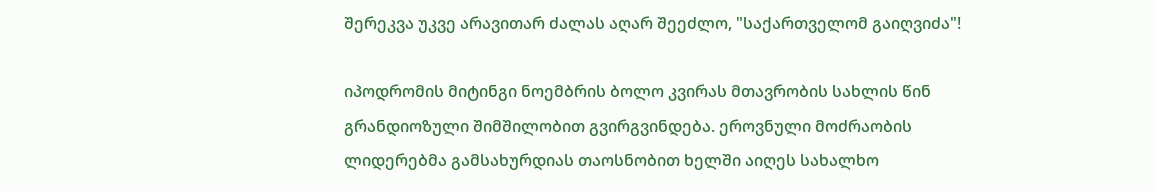შერეკვა უკვე არავითარ ძალას აღარ შეეძლო, "საქართველომ გაიღვიძა"!

იპოდრომის მიტინგი ნოემბრის ბოლო კვირას მთავრობის სახლის წინ გრანდიოზული შიმშილობით გვირგვინდება. ეროვნული მოძრაობის ლიდერებმა გამსახურდიას თაოსნობით ხელში აიღეს სახალხო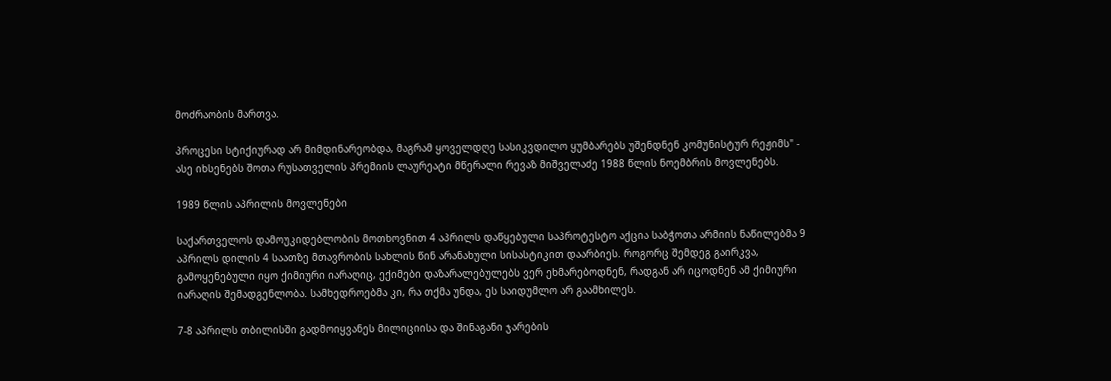მოძრაობის მართვა.

პროცესი სტიქიურად არ მიმდინარეობდა, მაგრამ ყოველდღე სასიკვდილო ყუმბარებს უშენდნენ კომუნისტურ რეჟიმს" - ასე იხსენებს შოთა რუსათველის პრემიის ლაურეატი მწერალი რევაზ მიშველაძე 1988 წლის ნოემბრის მოვლენებს.

1989 წლის აპრილის მოვლენები

საქართველოს დამოუკიდებლობის მოთხოვნით 4 აპრილს დაწყებული საპროტესტო აქცია საბჭოთა არმიის ნაწილებმა 9 აპრილს დილის 4 საათზე მთავრობის სახლის წინ არანახული სისასტიკით დაარბიეს. როგორც შემდეგ გაირკვა, გამოყენებული იყო ქიმიური იარაღიც, ექიმები დაზარალებულებს ვერ ეხმარებოდნენ, რადგან არ იცოდნენ ამ ქიმიური იარაღის შემადგენლობა. სამხედროებმა კი, რა თქმა უნდა, ეს საიდუმლო არ გაამხილეს.

7-8 აპრილს თბილისში გადმოიყვანეს მილიციისა და შინაგანი ჯარების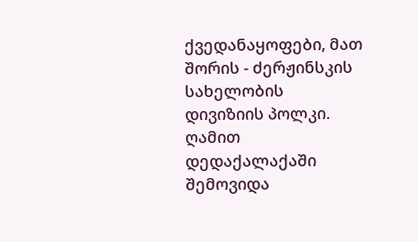ქვედანაყოფები, მათ შორის - ძერჟინსკის სახელობის დივიზიის პოლკი. ღამით დედაქალაქაში შემოვიდა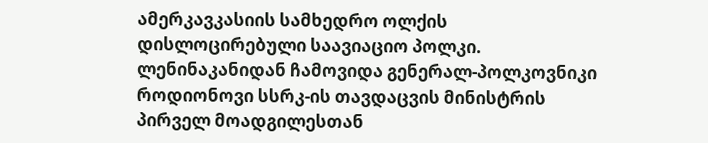ამერკავკასიის სამხედრო ოლქის დისლოცირებული საავიაციო პოლკი. ლენინაკანიდან ჩამოვიდა გენერალ-პოლკოვნიკი როდიონოვი სსრკ-ის თავდაცვის მინისტრის პირველ მოადგილესთან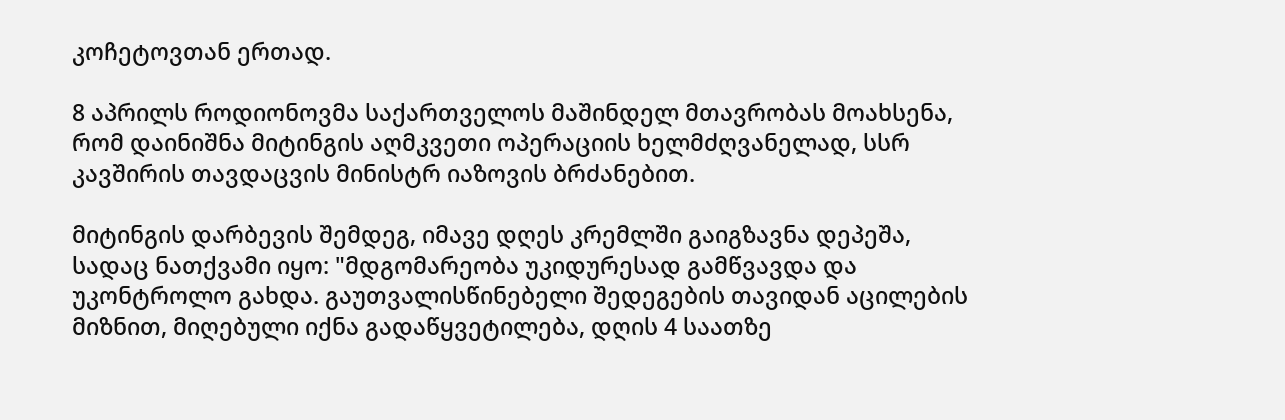კოჩეტოვთან ერთად.

8 აპრილს როდიონოვმა საქართველოს მაშინდელ მთავრობას მოახსენა, რომ დაინიშნა მიტინგის აღმკვეთი ოპერაციის ხელმძღვანელად, სსრ კავშირის თავდაცვის მინისტრ იაზოვის ბრძანებით.

მიტინგის დარბევის შემდეგ, იმავე დღეს კრემლში გაიგზავნა დეპეშა, სადაც ნათქვამი იყო: "მდგომარეობა უკიდურესად გამწვავდა და უკონტროლო გახდა. გაუთვალისწინებელი შედეგების თავიდან აცილების მიზნით, მიღებული იქნა გადაწყვეტილება, დღის 4 საათზე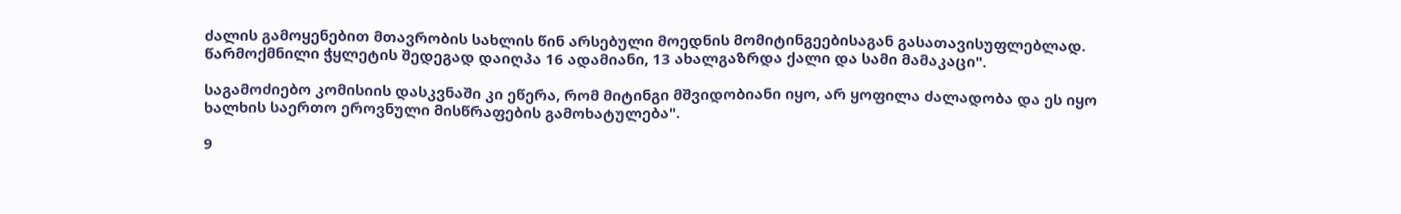ძალის გამოყენებით მთავრობის სახლის წინ არსებული მოედნის მომიტინგეებისაგან გასათავისუფლებლად. წარმოქმნილი ჭყლეტის შედეგად დაიღპა 16 ადამიანი, 13 ახალგაზრდა ქალი და სამი მამაკაცი".

საგამოძიებო კომისიის დასკვნაში კი ეწერა, რომ მიტინგი მშვიდობიანი იყო, არ ყოფილა ძალადობა და ეს იყო ხალხის საერთო ეროვნული მისწრაფების გამოხატულება".

9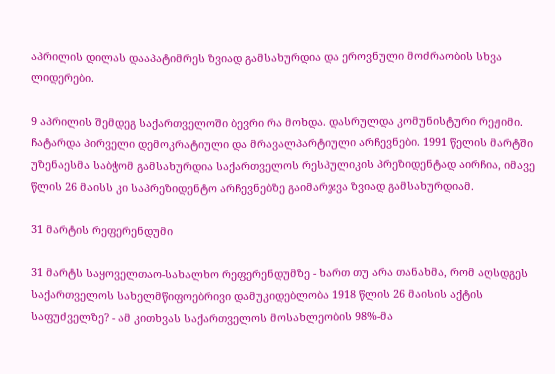აპრილის დილას დააპატიმრეს ზვიად გამსახურდია და ეროვნული მოძრაობის სხვა ლიდერები.

9 აპრილის შემდეგ საქართველოში ბევრი რა მოხდა. დასრულდა კომუნისტური რეჟიმი. ჩატარდა პირველი დემოკრატიული და მრავალპარტიული არჩევნები. 1991 წელის მარტში უზენაესმა საბჭომ გამსახურდია საქართველოს რესპულიკის პრეზიდენტად აირჩია, იმავე წლის 26 მაისს კი საპრეზიდენტო არჩევნებზე გაიმარჯვა ზვიად გამსახურდიამ.

31 მარტის რეფერენდუმი

31 მარტს საყოველთაო-სახალხო რეფერენდუმზე - ხართ თუ არა თანახმა, რომ აღსდგეს საქართველოს სახელმწიფოებრივი დამუკიდებლობა 1918 წლის 26 მაისის აქტის საფუძველზე? - ამ კითხვას საქართველოს მოსახლეობის 98%-მა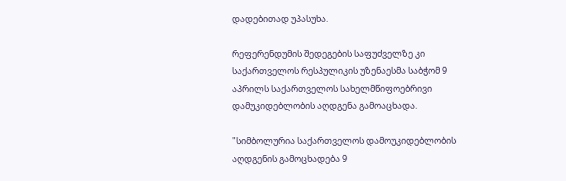დადებითად უპასუხა.

რეფერენდუმის შედეგების საფუძველზე კი საქართველოს რესპულიკის უზენაესმა საბჭომ 9 აპრილს საქართველოს სახელმწიფოებრივი დამუკიდებლობის აღდგენა გამოაცხადა.

"სიმბოლურია საქართველოს დამოუკიდებლობის აღდგენის გამოცხადება 9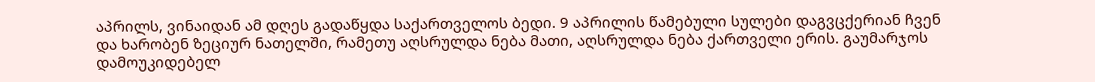აპრილს, ვინაიდან ამ დღეს გადაწყდა საქართველოს ბედი. 9 აპრილის წამებული სულები დაგვცქერიან ჩვენ და ხარობენ ზეციურ ნათელში, რამეთუ აღსრულდა ნება მათი, აღსრულდა ნება ქართველი ერის. გაუმარჯოს დამოუკიდებელ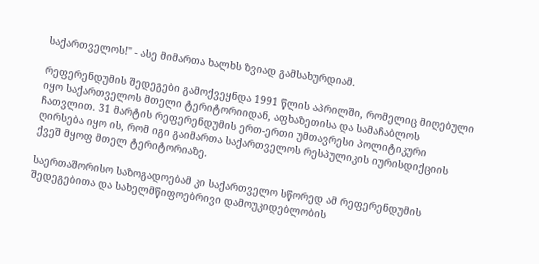საქართველოს!" - ასე მიმართა ხალხს ზვიად გამსახურდიამ.

რეფერენდუმის შედეგები გამოქვეყნდა 1991 წლის აპრილში, რომელიც მიღებული იყო საქართველოს მთელი ტერიტორიიდან, აფხაზეთისა და სამაჩაბლოს ჩათვლით. 31 მარტის რეფერენდუმის ერთ-ერთი უმთავრესი პოლიტიკური ღირსება იყო ის, რომ იგი გაიმართა საქართველოს რესპულიკის იურისდიქციის ქვეშ მყოფ მთელ ტერიტორიაზე.

საერთაშორისო საზოგადოებამ კი საქართველო სწორედ ამ რეფერენდუმის შედეგებითა და სახელმწიფოებრივი დამოუკიდებლობის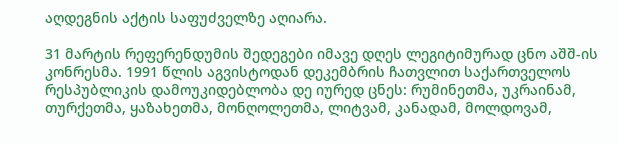აღდეგნის აქტის საფუძველზე აღიარა.

31 მარტის რეფერენდუმის შედეგები იმავე დღეს ლეგიტიმურად ცნო აშშ-ის კონრესმა. 1991 წლის აგვისტოდან დეკემბრის ჩათვლით საქართველოს რესპუბლიკის დამოუკიდებლობა დე იურედ ცნეს: რუმინეთმა, უკრაინამ, თურქეთმა, ყაზახეთმა, მონღოლეთმა, ლიტვამ, კანადამ, მოლდოვამ,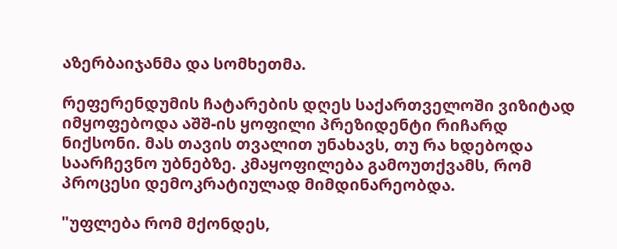აზერბაიჯანმა და სომხეთმა.

რეფერენდუმის ჩატარების დღეს საქართველოში ვიზიტად იმყოფებოდა აშშ-ის ყოფილი პრეზიდენტი რიჩარდ ნიქსონი. მას თავის თვალით უნახავს, თუ რა ხდებოდა საარჩევნო უბნებზე. კმაყოფილება გამოუთქვამს, რომ პროცესი დემოკრატიულად მიმდინარეობდა.

"უფლება რომ მქონდეს,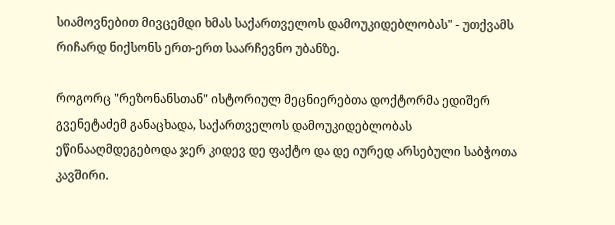სიამოვნებით მივცემდი ხმას საქართველოს დამოუკიდებლობას" - უთქვამს რიჩარდ ნიქსონს ერთ-ერთ საარჩევნო უბანზე.

როგორც "რეზონანსთან" ისტორიულ მეცნიერებთა დოქტორმა ედიშერ გვენეტაძემ განაცხადა, საქართველოს დამოუკიდებლობას ეწინააღმდეგებოდა ჯერ კიდევ დე ფაქტო და დე იურედ არსებული საბჭოთა კავშირი.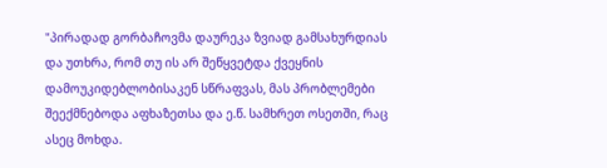"პირადად გორბაჩოვმა დაურეკა ზვიად გამსახურდიას და უთხრა, რომ თუ ის არ შეწყვეტდა ქვეყნის დამოუკიდებლობისაკენ სწრაფვას, მას პრობლემები შეექმნებოდა აფხაზეთსა და ე.წ. სამხრეთ ოსეთში, რაც ასეც მოხდა.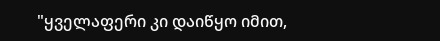"ყველაფერი კი დაიწყო იმით,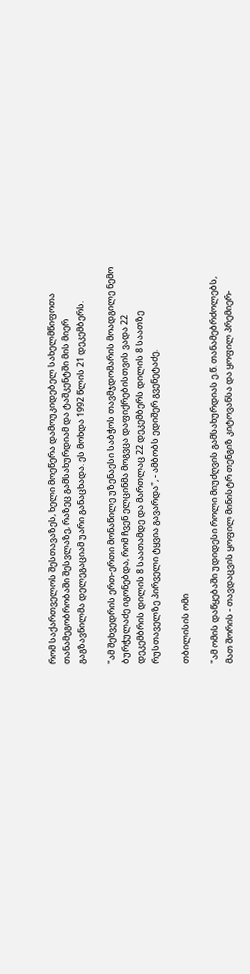რომ საქართველოს შესთავაზეს, ხელი მოეწერა დამოუკიდებელ სახელმწიფოთა თანამეგობრობაში შესვლაზე, რაზეც გამსახურდიამ და ტაშკენტში მის მიერ გაგზავნილმა დელეგაციამ უარი განაცხადა. ეს მოხდა 1992 წლის 21 დეკემბერს.

"ამ შეხვედრის ერთ-ერთი მონაწილე უზენაესი საბჭოს თავმჯდომარის მოადგილე ნემო ბურჭულაძე იგონებდა, რომ ჩვენ ელცინმა მოგვცა დაფიქრებისთვის ვადა 22 დეკემბრის დილის 8 საათამდე და მართლაც 22 დეკემბერს დილის 8 საათზე რუსთაველზე პირველი ტყვია გავარდა", - ამბობს ედიშერ გვენეტაძე.

თბილისის ომი

"ამ ომის დაწყებაში უდიდესი როლი მიუძღვის გამსახურდიას ე.წ. თანამებრძოლებს, მათ შორის - თავდაცვის ყოფილ მინისტრ თენგიზ კიტოვანსა და ყოფილ პრემიერ-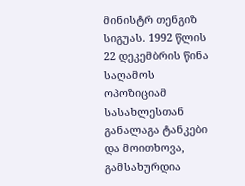მინისტრ თენგიზ სიგუას. 1992 წლის 22 დეკემბრის წინა საღამოს ოპოზიციამ სასახლესთან განალაგა ტანკები და მოითხოვა, გამსახურდია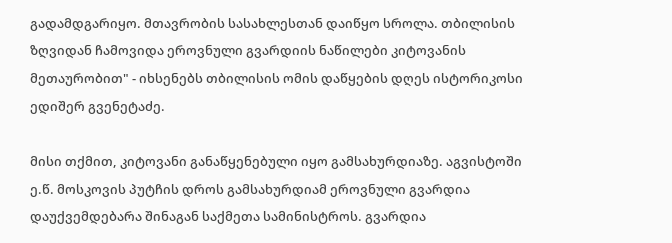გადამდგარიყო. მთავრობის სასახლესთან დაიწყო სროლა. თბილისის ზღვიდან ჩამოვიდა ეროვნული გვარდიის ნაწილები კიტოვანის მეთაურობით" - იხსენებს თბილისის ომის დაწყების დღეს ისტორიკოსი ედიშერ გვენეტაძე.

მისი თქმით, კიტოვანი განაწყენებული იყო გამსახურდიაზე. აგვისტოში ე.წ. მოსკოვის პუტჩის დროს გამსახურდიამ ეროვნული გვარდია დაუქვემდებარა შინაგან საქმეთა სამინისტროს. გვარდია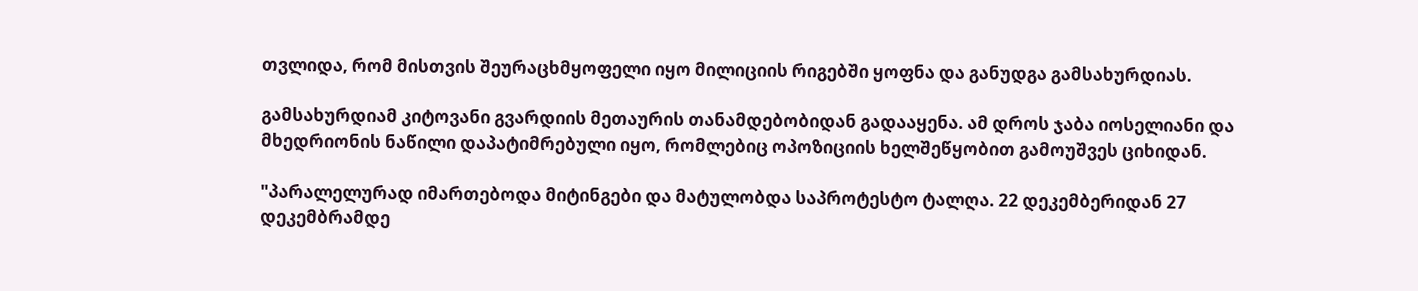თვლიდა, რომ მისთვის შეურაცხმყოფელი იყო მილიციის რიგებში ყოფნა და განუდგა გამსახურდიას.

გამსახურდიამ კიტოვანი გვარდიის მეთაურის თანამდებობიდან გადააყენა. ამ დროს ჯაბა იოსელიანი და მხედრიონის ნაწილი დაპატიმრებული იყო, რომლებიც ოპოზიციის ხელშეწყობით გამოუშვეს ციხიდან.

"პარალელურად იმართებოდა მიტინგები და მატულობდა საპროტესტო ტალღა. 22 დეკემბერიდან 27 დეკემბრამდე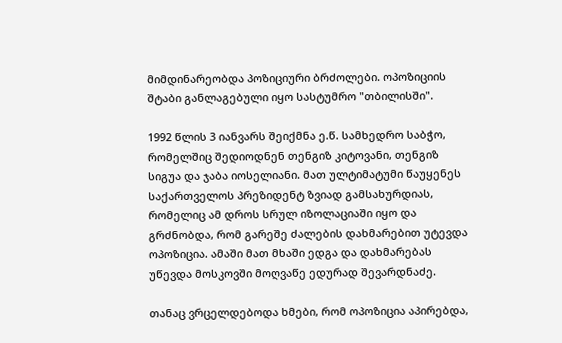მიმდინარეობდა პოზიციური ბრძოლები. ოპოზიციის შტაბი განლაგებული იყო სასტუმრო "თბილისში".

1992 წლის 3 იანვარს შეიქმნა ე.წ. სამხედრო საბჭო, რომელშიც შედიოდნენ თენგიზ კიტოვანი, თენგიზ სიგუა და ჯაბა იოსელიანი. მათ ულტიმატუმი წაუყენეს საქართველოს პრეზიდენტ ზვიად გამსახურდიას, რომელიც ამ დროს სრულ იზოლაციაში იყო და გრძნობდა, რომ გარეშე ძალების დახმარებით უტევდა ოპოზიცია. ამაში მათ მხაში ედგა და დახმარებას უწევდა მოსკოვში მოღვაწე ედურად შევარდნაძე.

თანაც ვრცელდებოდა ხმები, რომ ოპოზიცია აპირებდა,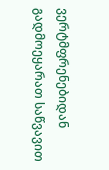ვერტმფრენებიდან გადმოეყარათ საწვავით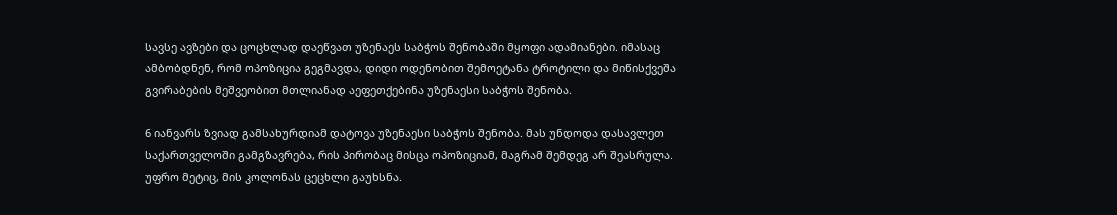სავსე ავზები და ცოცხლად დაეწვათ უზენაეს საბჭოს შენობაში მყოფი ადამიანები. იმასაც ამბობდნენ, რომ ოპოზიცია გეგმავდა, დიდი ოდენობით შემოეტანა ტროტილი და მიწისქვეშა გვირაბების მეშვეობით მთლიანად აეფეთქებინა უზენაესი საბჭოს შენობა.

6 იანვარს ზვიად გამსახურდიამ დატოვა უზენაესი საბჭოს შენობა. მას უნდოდა დასავლეთ საქართველოში გამგზავრება, რის პირობაც მისცა ოპოზიციამ, მაგრამ შემდეგ არ შეასრულა. უფრო მეტიც, მის კოლონას ცეცხლი გაუხსნა.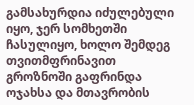გამსახურდია იძულებული იყო, ჯერ სომხეთში ჩასულიყო, ხოლო შემდეგ თვითმფრინავით გროზნოში გაფრინდა ოჯახსა და მთავრობის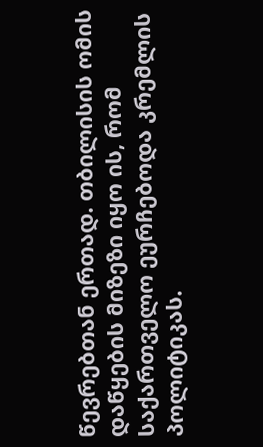წევრებთან ერთად. თბილისის ომის დაწყების მიზეზი იყო ის, რომ საქართველო ეურჩებოდა კრემლის პოლიტიკას.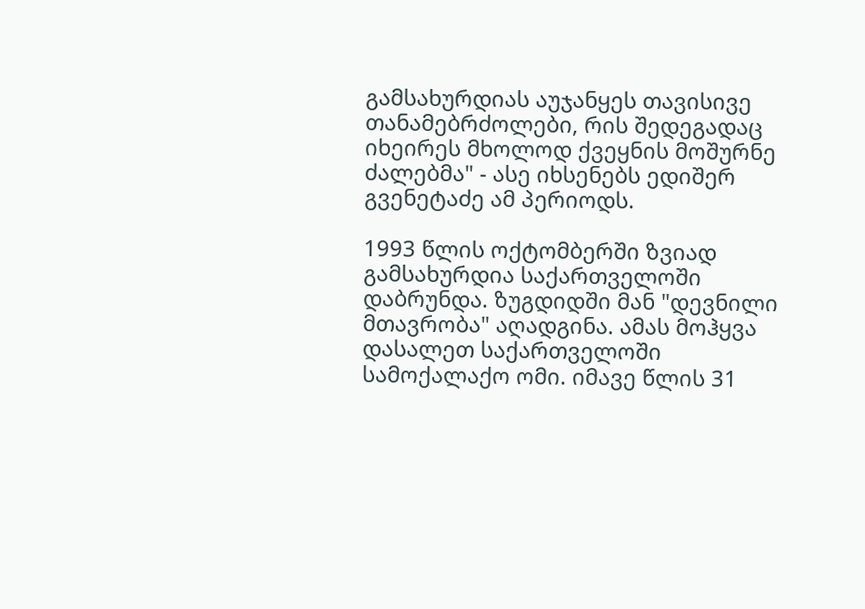გამსახურდიას აუჯანყეს თავისივე თანამებრძოლები, რის შედეგადაც იხეირეს მხოლოდ ქვეყნის მოშურნე ძალებმა" - ასე იხსენებს ედიშერ გვენეტაძე ამ პერიოდს.

1993 წლის ოქტომბერში ზვიად გამსახურდია საქართველოში დაბრუნდა. ზუგდიდში მან "დევნილი მთავრობა" აღადგინა. ამას მოჰყვა დასალეთ საქართველოში სამოქალაქო ომი. იმავე წლის 31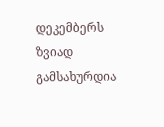დეკემბერს ზვიად გამსახურდია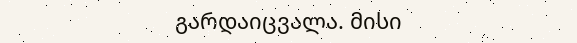გარდაიცვალა. მისი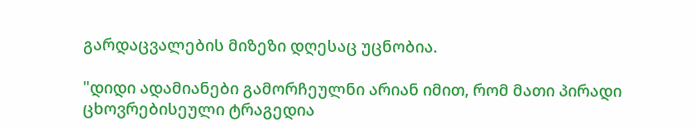გარდაცვალების მიზეზი დღესაც უცნობია.

"დიდი ადამიანები გამორჩეულნი არიან იმით, რომ მათი პირადი ცხოვრებისეული ტრაგედია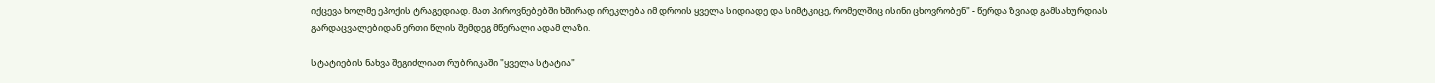იქცევა ხოლმე ეპოქის ტრაგედიად. მათ პიროვნებებში ხშირად ირეკლება იმ დროის ყველა სიდიადე და სიმტკიცე, რომელშიც ისინი ცხოვრობენ" - წერდა ზვიად გამსახურდიას გარდაცვალებიდან ერთი წლის შემდეგ მწერალი ადამ ლაზი.

სტატიების ნახვა შეგიძლიათ რუბრიკაში "ყველა სტატია"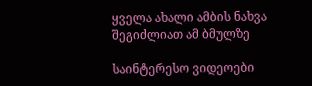ყველა ახალი ამბის ნახვა შეგიძლიათ ამ ბმულზე

საინტერესო ვიდეოები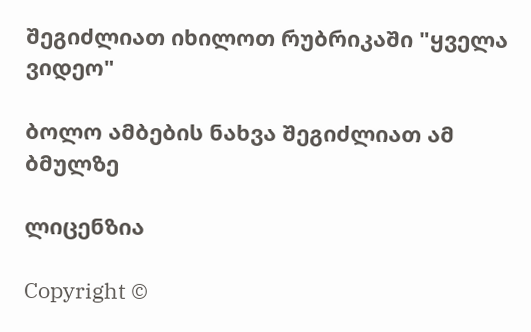შეგიძლიათ იხილოთ რუბრიკაში "ყველა ვიდეო"

ბოლო ამბების ნახვა შეგიძლიათ ამ ბმულზე

ლიცენზია

Copyright ©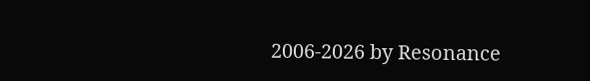2006-2026 by Resonance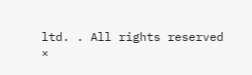ltd. . All rights reserved
×